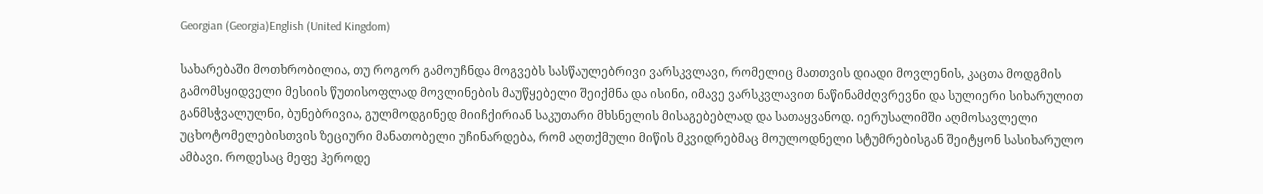Georgian (Georgia)English (United Kingdom)

სახარებაში მოთხრობილია, თუ როგორ გამოუჩნდა მოგვებს სასწაულებრივი ვარსკვლავი, რომელიც მათთვის დიადი მოვლენის, კაცთა მოდგმის გამომსყიდველი მესიის წუთისოფლად მოვლინების მაუწყებელი შეიქმნა და ისინი, იმავე ვარსკვლავით ნაწინამძღვრევნი და სულიერი სიხარულით განმსჭვალულნი, ბუნებრივია, გულმოდგინედ მიიჩქირიან საკუთარი მხსნელის მისაგებებლად და სათაყვანოდ. იერუსალიმში აღმოსავლელი უცხოტომელებისთვის ზეციური მანათობელი უჩინარდება, რომ აღთქმული მიწის მკვიდრებმაც მოულოდნელი სტუმრებისგან შეიტყონ სასიხარულო ამბავი. როდესაც მეფე ჰეროდე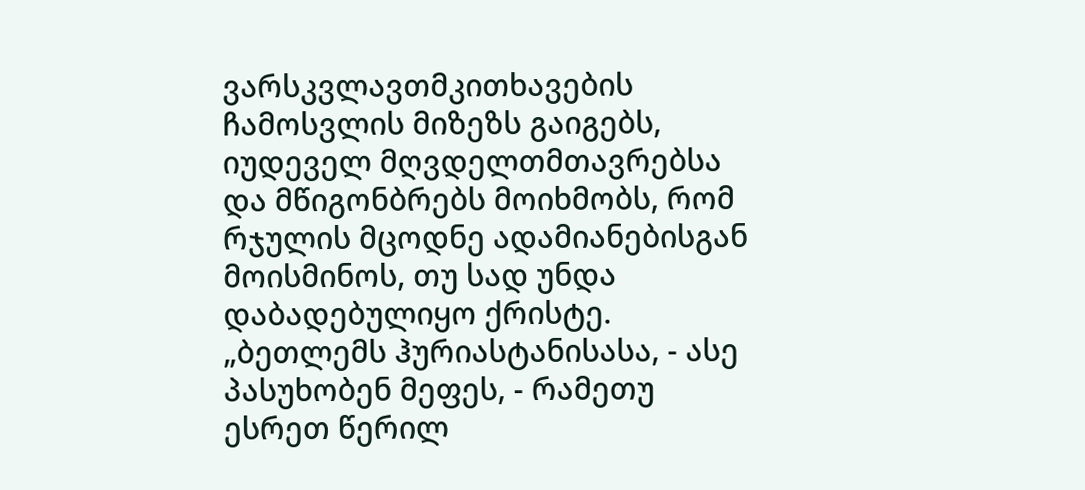ვარსკვლავთმკითხავების ჩამოსვლის მიზეზს გაიგებს, იუდეველ მღვდელთმთავრებსა და მწიგონბრებს მოიხმობს, რომ რჯულის მცოდნე ადამიანებისგან მოისმინოს, თუ სად უნდა დაბადებულიყო ქრისტე. „ბეთლემს ჰურიასტანისასა, - ასე პასუხობენ მეფეს, - რამეთუ ესრეთ წერილ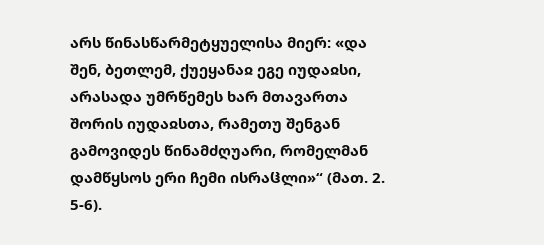არს წინასწარმეტყუელისა მიერ: «და შენ, ბეთლემ, ქუეყანაჲ ეგე იუდაჲსი, არასადა უმრწემეს ხარ მთავართა შორის იუდაჲსთა, რამეთუ შენგან გამოვიდეს წინამძღუარი, რომელმან დამწყსოს ერი ჩემი ისრაჱლი»“ (მათ. 2. 5-6).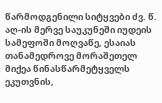წარმოდგენილი სიტყვები ძვ. წ. აღ-ის მერვე საუკუნეში იუდეის სამეფოში მოღვაწე, ესაიას თანამედროვე მორაშეთელ მიქეა წინასწარმეტყველს ეკუთვნის,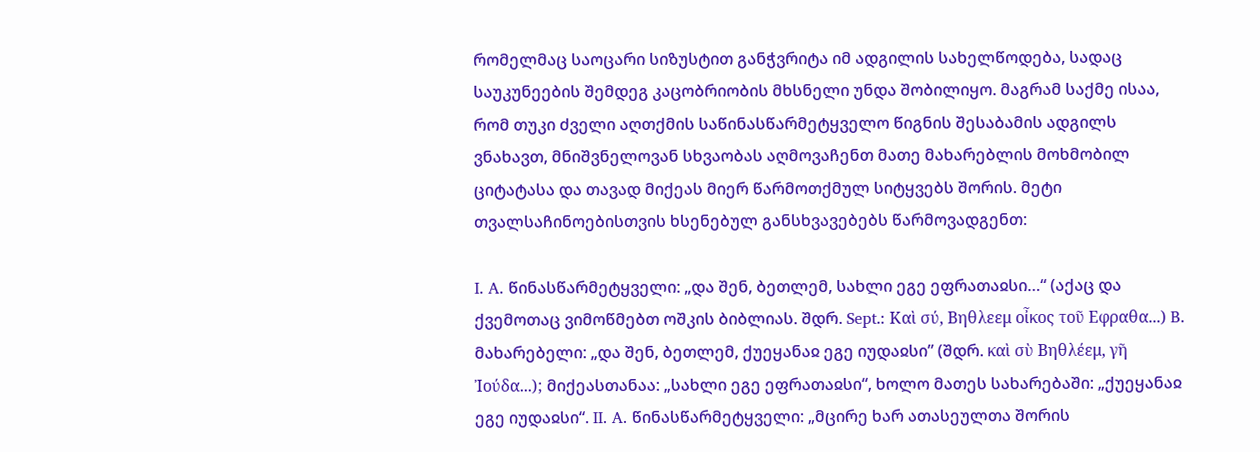რომელმაც საოცარი სიზუსტით განჭვრიტა იმ ადგილის სახელწოდება, სადაც საუკუნეების შემდეგ კაცობრიობის მხსნელი უნდა შობილიყო. მაგრამ საქმე ისაა, რომ თუკი ძველი აღთქმის საწინასწარმეტყველო წიგნის შესაბამის ადგილს ვნახავთ, მნიშვნელოვან სხვაობას აღმოვაჩენთ მათე მახარებლის მოხმობილ ციტატასა და თავად მიქეას მიერ წარმოთქმულ სიტყვებს შორის. მეტი თვალსაჩინოებისთვის ხსენებულ განსხვავებებს წარმოვადგენთ:

I. A. წინასწარმეტყველი: „და შენ, ბეთლემ, სახლი ეგე ეფრათაჲსი…“ (აქაც და ქვემოთაც ვიმოწმებთ ოშკის ბიბლიას. შდრ. Sept.: Καὶ σύ, Βηθλεεμ οἶκος τοῦ Εφραθα...) B. მახარებელი: „და შენ, ბეთლემ, ქუეყანაჲ ეგე იუდაჲსი” (შდრ. καὶ σὺ Βηθλέεμ, γῆ Ἰούδα...); მიქეასთანაა: „სახლი ეგე ეფრათაჲსი“, ხოლო მათეს სახარებაში: „ქუეყანაჲ ეგე იუდაჲსი“. II. A. წინასწარმეტყველი: „მცირე ხარ ათასეულთა შორის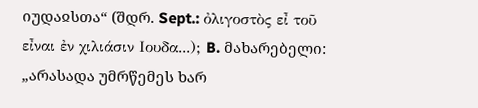იუდაჲსთა“ (შდრ. Sept.: ὀλιγοστὸς εἶ τοῦ εἶναι ἐν χιλιάσιν Ιουδα...); B. მახარებელი: „არასადა უმრწემეს ხარ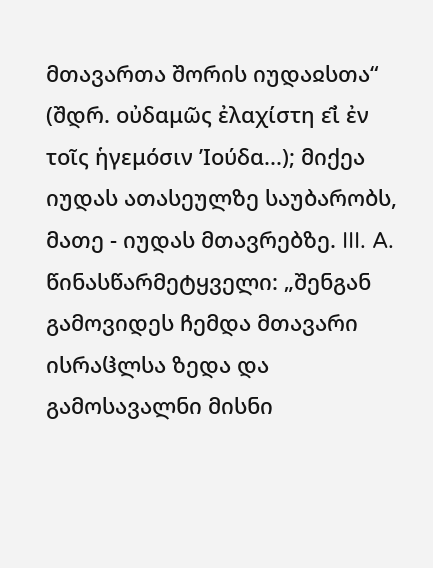მთავართა შორის იუდაჲსთა“ (შდრ. οὐδαμω̃ς ἐλαχίστη εἰ̃ ἐν τοι̃ς ἡγεμόσιν ’Ιούδα...); მიქეა იუდას ათასეულზე საუბარობს, მათე - იუდას მთავრებზე. III. A. წინასწარმეტყველი: „შენგან გამოვიდეს ჩემდა მთავარი ისრაჱლსა ზედა და გამოსავალნი მისნი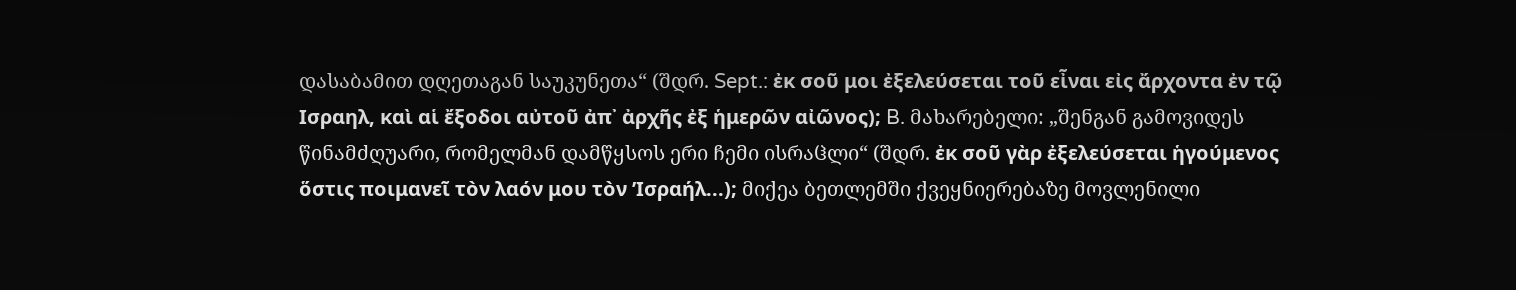დასაბამით დღეთაგან საუკუნეთა“ (შდრ. Sept.: ἐκ σοῦ μοι ἐξελεύσεται τοῦ εἶναι εἰς ἄρχοντα ἐν τῷ Ισραηλ, καὶ αἱ ἔξοδοι αὐτοῦ ἀπ᾽ ἀρχῆς ἐξ ἡμερῶν αἰῶνος); B. მახარებელი: „შენგან გამოვიდეს წინამძღუარი, რომელმან დამწყსოს ერი ჩემი ისრაჱლი“ (შდრ. ἐκ σου̃ γὰρ ἐξελεύσεται ἡγούμενος ὅστις ποιμανει̃ τòν λαόν μου τòν ’Ισραήλ...); მიქეა ბეთლემში ქვეყნიერებაზე მოვლენილი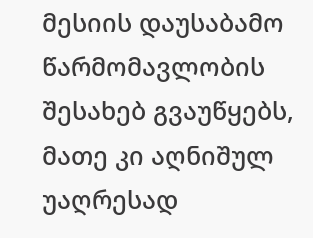მესიის დაუსაბამო წარმომავლობის შესახებ გვაუწყებს, მათე კი აღნიშულ უაღრესად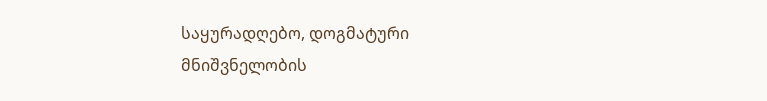საყურადღებო, დოგმატური მნიშვნელობის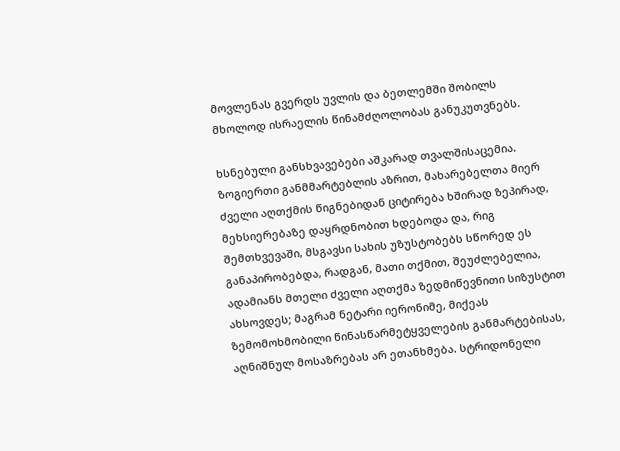მოვლენას გვერდს უვლის და ბეთლემში შობილს მხოლოდ ისრაელის წინამძღოლობას განუკუთვნებს.

ხსნებული განსხვავებები აშკარად თვალშისაცემია. ზოგიერთი განმმარტებლის აზრით, მახარებელთა მიერ ძველი აღთქმის წიგნებიდან ციტირება ხშირად ზეპირად, მეხსიერებაზე დაყრდნობით ხდებოდა და, რიგ შემთხვევაში, მსგავსი სახის უზუსტობებს სწორედ ეს განაპირობებდა, რადგან, მათი თქმით, შეუძლებელია, ადამიანს მთელი ძველი აღთქმა ზედმიწევნითი სიზუსტით ახსოვდეს; მაგრამ ნეტარი იერონიმე, მიქეას ზემომოხმობილი წინასწარმეტყველების განმარტებისას, აღნიშნულ მოსაზრებას არ ეთანხმება. სტრიდონელი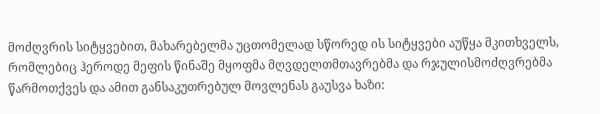მოძღვრის სიტყვებით, მახარებელმა უცთომელად სწორედ ის სიტყვები აუწყა მკითხველს, რომლებიც ჰეროდე მეფის წინაშე მყოფმა მღვდელთმთავრებმა და რჯულისმოძღვრებმა წარმოთქვეს და ამით განსაკუთრებულ მოვლენას გაუსვა ხაზი: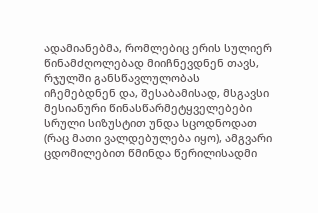ადამიანებმა, რომლებიც ერის სულიერ წინამძღოლებად მიიჩნევდნენ თავს, რჯულში განსწავლულობას იჩემებდნენ და, შესაბამისად, მსგავსი მესიანური წინასწარმეტყველებები სრული სიზუსტით უნდა სცოდნოდათ (რაც მათი ვალდებულება იყო), ამგვარი ცდომილებით წმინდა წერილისადმი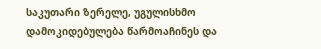საკუთარი ზერელე, უგულისხმო დამოკიდებულება წარმოაჩინეს და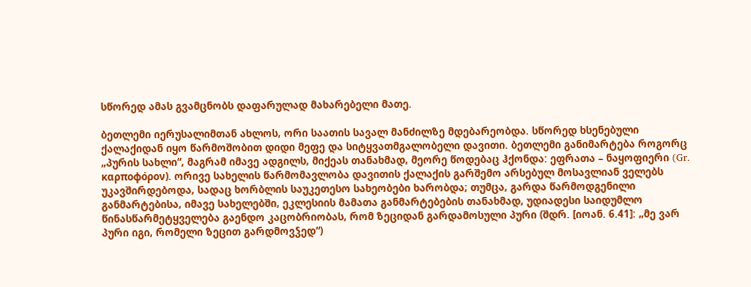სწორედ ამას გვამცნობს დაფარულად მახარებელი მათე.

ბეთლემი იერუსალიმთან ახლოს, ორი საათის სავალ მანძილზე მდებარეობდა. სწორედ ხსენებული ქალაქიდან იყო წარმოშობით დიდი მეფე და სიტყვათმგალობელი დავითი. ბეთლემი განიმარტება როგორც „პურის სახლი“, მაგრამ იმავე ადგილს, მიქეას თანახმად, მეორე წოდებაც ჰქონდა: ეფრათა – ნაყოფიერი (Gr. καρποφόρον). ორივე სახელის წარმომავლობა დავითის ქალაქის გარშემო არსებულ მოსავლიან ველებს უკავშირდებოდა, სადაც ხორბლის საუკეთესო სახეობები ხარობდა; თუმცა, გარდა წარმოდგენილი განმარტებისა, იმავე სახელებში, ეკლესიის მამათა განმარტებების თანახმად, უდიადესი საიდუმლო წინასწარმეტყველება გაენდო კაცობრიობას, რომ ზეციდან გარდამოსული პური (შდრ. [იოან. 6.41]: „მე ვარ პური იგი, რომელი ზეცით გარდმოვჴედ“)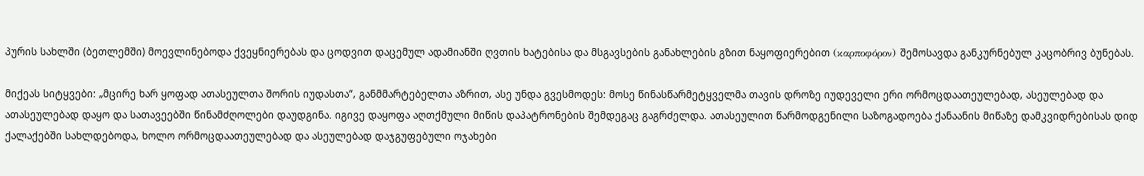პურის სახლში (ბეთლემში) მოევლინებოდა ქვეყნიერებას და ცოდვით დაცემულ ადამიანში ღვთის ხატებისა და მსგავსების განახლების გზით ნაყოფიერებით (καρποφόρον) შემოსავდა განკურნებულ კაცობრივ ბუნებას.

მიქეას სიტყვები: „მცირე ხარ ყოფად ათასეულთა შორის იუდასთა“, განმმარტებელთა აზრით, ასე უნდა გვესმოდეს: მოსე წინასწარმეტყველმა თავის დროზე იუდეველი ერი ორმოცდაათეულებად, ასეულებად და ათასეულებად დაყო და სათავეებში წინამძღოლები დაუდგინა. იგივე დაყოფა აღთქმული მიწის დაპატრონების შემდეგაც გაგრძელდა. ათასეულით წარმოდგენილი საზოგადოება ქანაანის მიწაზე დამკვიდრებისას დიდ ქალაქებში სახლდებოდა, ხოლო ორმოცდაათეულებად და ასეულებად დაჯგუფებული ოჯახები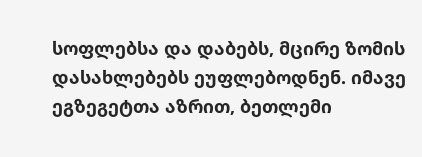სოფლებსა და დაბებს, მცირე ზომის დასახლებებს ეუფლებოდნენ. იმავე ეგზეგეტთა აზრით, ბეთლემი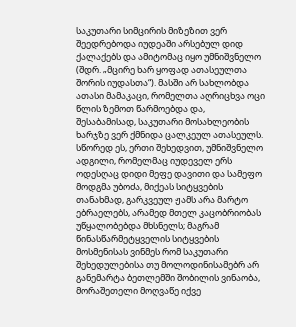საკუთარი სიმცირის მიზეზით ვერ შეედრებოდა იუდეაში არსებულ დიდ ქალაქებს და ამიტომაც იყო უმნიშვნელო (შდრ. „მცირე ხარ ყოფად ათასეულთა შორის იუდასთა“). მასში არ სახლობდა ათასი მამაკაცი, რომელთა აღრიცხვა ოცი წლის ზემოთ წარმოებდა და, შესაბამისად, საკუთარი მოსახლეობის ხარჯზე ვერ ქმნიდა ცალკეულ ათასეულს. სწორედ ეს, ერთი შეხედვით, უმნიშვნელო ადგილი, რომელმაც იუდეველ ერს ოდესღაც დიდი მეფე დავითი და სამეფო მოდგმა უბოძა, მიქეას სიტყვების თანახმად, გარკვეულ ჟამს არა მარტო ებრაელებს, არამედ მთელ კაცობრიობას უწყალობებდა მხსნელს; მაგრამ წინასწარმეტყველის სიტყვების მოსმენისას ვინმეს რომ საკუთარი შეხედულებისა თუ მოლოდინისამებრ არ განემარტა ბეთლემში შობილის ვინაობა, მორაშეთელი მოღვაწე იქვე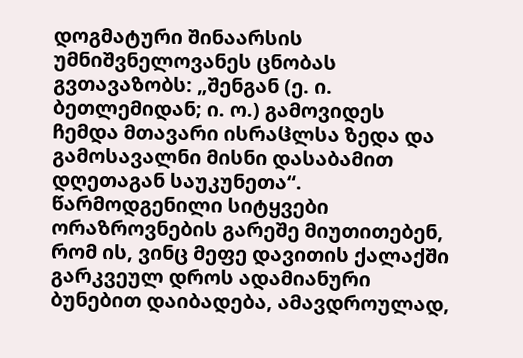დოგმატური შინაარსის უმნიშვნელოვანეს ცნობას გვთავაზობს: „შენგან (ე. ი. ბეთლემიდან; ი. ო.) გამოვიდეს ჩემდა მთავარი ისრაჱლსა ზედა და გამოსავალნი მისნი დასაბამით დღეთაგან საუკუნეთა“. წარმოდგენილი სიტყვები ორაზროვნების გარეშე მიუთითებენ, რომ ის, ვინც მეფე დავითის ქალაქში გარკვეულ დროს ადამიანური ბუნებით დაიბადება, ამავდროულად,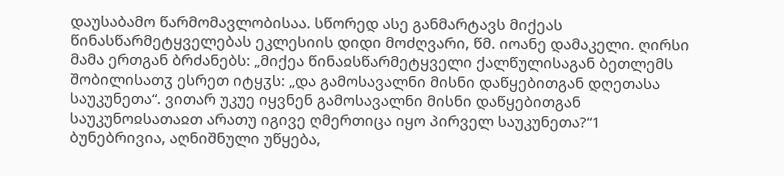დაუსაბამო წარმომავლობისაა. სწორედ ასე განმარტავს მიქეას წინასწარმეტყველებას ეკლესიის დიდი მოძღვარი, წმ. იოანე დამაკელი. ღირსი მამა ერთგან ბრძანებს: „მიქეა წინაჲსწარმეტყველი ქალწულისაგან ბეთლემს შობილისათჳ ესრეთ იტყჳს: „და გამოსავალნი მისნი დაწყებითგან დღეთასა საუკუნეთა“. ვითარ უკუე იყვნენ გამოსავალნი მისნი დაწყებითგან საუკუნოჲსათაჲთ არათუ იგივე ღმერთიცა იყო პირველ საუკუნეთა?“1 ბუნებრივია, აღნიშნული უწყება,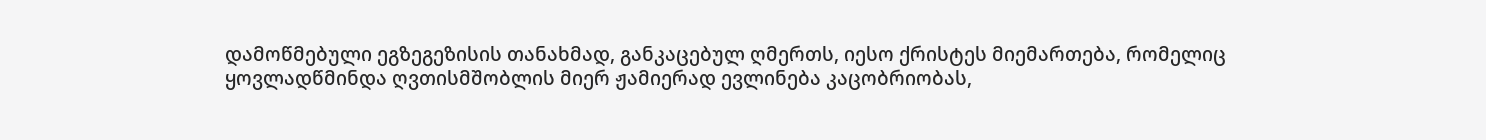დამოწმებული ეგზეგეზისის თანახმად, განკაცებულ ღმერთს, იესო ქრისტეს მიემართება, რომელიც ყოვლადწმინდა ღვთისმშობლის მიერ ჟამიერად ევლინება კაცობრიობას,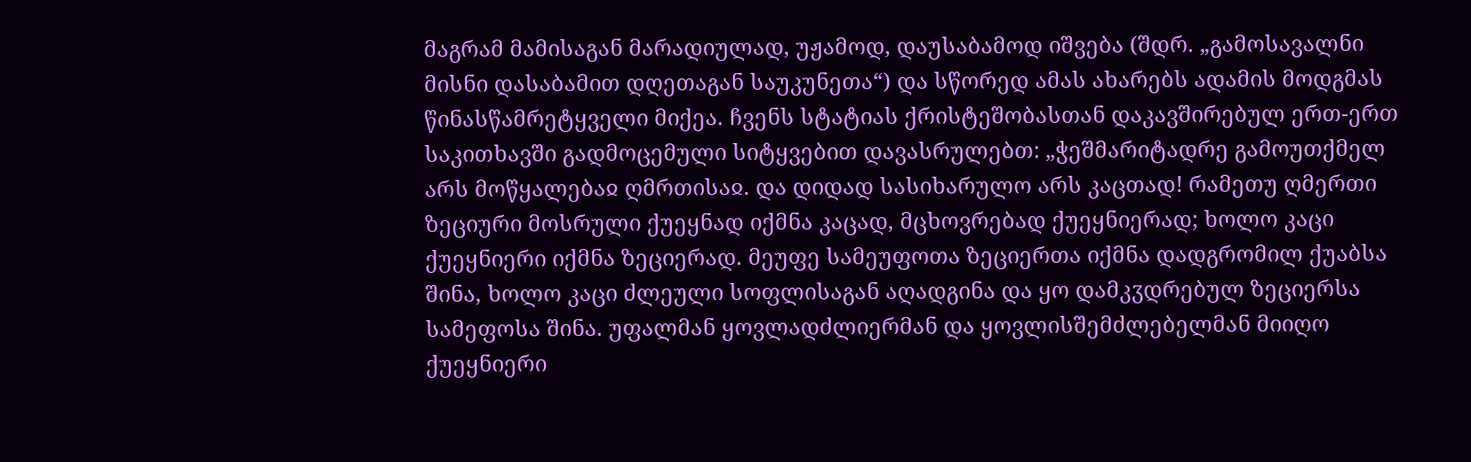მაგრამ მამისაგან მარადიულად, უჟამოდ, დაუსაბამოდ იშვება (შდრ. „გამოსავალნი მისნი დასაბამით დღეთაგან საუკუნეთა“) და სწორედ ამას ახარებს ადამის მოდგმას წინასწამრეტყველი მიქეა. ჩვენს სტატიას ქრისტეშობასთან დაკავშირებულ ერთ-ერთ საკითხავში გადმოცემული სიტყვებით დავასრულებთ: „ჭეშმარიტადრე გამოუთქმელ არს მოწყალებაჲ ღმრთისაჲ. და დიდად სასიხარულო არს კაცთად! რამეთუ ღმერთი ზეციური მოსრული ქუეყნად იქმნა კაცად, მცხოვრებად ქუეყნიერად; ხოლო კაცი ქუეყნიერი იქმნა ზეციერად. მეუფე სამეუფოთა ზეციერთა იქმნა დადგრომილ ქუაბსა შინა, ხოლო კაცი ძლეული სოფლისაგან აღადგინა და ყო დამკჳდრებულ ზეციერსა სამეფოსა შინა. უფალმან ყოვლადძლიერმან და ყოვლისშემძლებელმან მიიღო ქუეყნიერი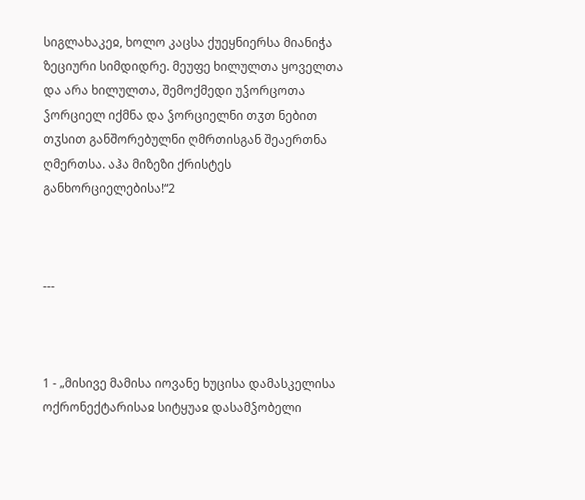სიგლახაკეჲ, ხოლო კაცსა ქუეყნიერსა მიანიჭა ზეციური სიმდიდრე. მეუფე ხილულთა ყოველთა და არა ხილულთა, შემოქმედი უჴორცოთა ჴორციელ იქმნა და ჴორციელნი თჳთ ნებით თჳსით განშორებულნი ღმრთისგან შეაერთნა ღმერთსა. აჰა მიზეზი ქრისტეს განხორციელებისა!“2



---



1 - „მისივე მამისა იოვანე ხუცისა დამასკელისა ოქრონექტარისაჲ სიტყუაჲ დასამჴობელი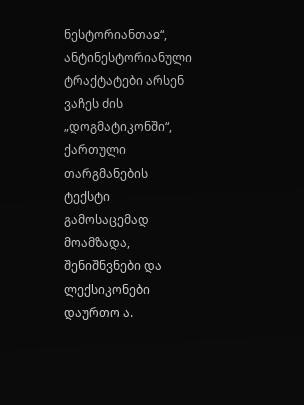ნესტორიანთაჲ“, ანტინესტორიანული ტრაქტატები არსენ ვაჩეს ძის „დოგმატიკონში“, ქართული თარგმანების ტექსტი გამოსაცემად მოამზადა, შენიშნვნები და ლექსიკონები დაურთო ა.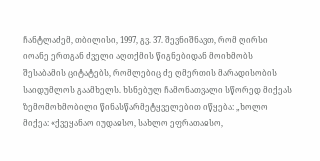ჩანტლაძემ, თბილისი, 1997, გვ. 37. შევნიშნავთ, რომ ღირსი იოანე ერთგან ძველი აღთქმის წიგნებიდან მოიხმობს შესაბამის ციტატებს, რომლებიც ძე ღმერთის მარადისობის საიდუმლოს გაამხელს. ხსნებულ ჩამონათვალი სწორედ მიქეას ზემომოხმობილი წინასწარმეტყველებით იწყება: „ხოლო მიქეა: «ქვეყანაო იუდაჲსო, სახლო ეფრათაჲსო,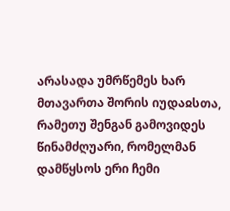არასადა უმრწემეს ხარ მთავართა შორის იუდაჲსთა, რამეთუ შენგან გამოვიდეს წინამძღუარი, რომელმან დამწყსოს ერი ჩემი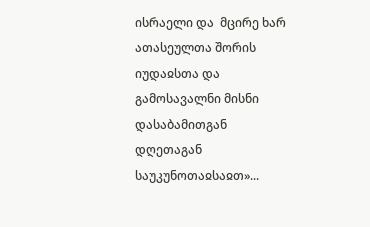ისრაელი და  მცირე ხარ ათასეულთა შორის იუდაჲსთა და გამოსავალნი მისნი დასაბამითგან დღეთაგან საუკუნოთაჲსაჲთ»...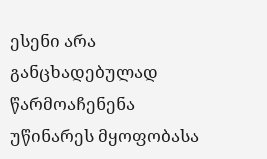ესენი არა განცხადებულად წარმოაჩენენა უწინარეს მყოფობასა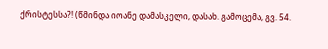ქრისტესსა?! (წმინდა იოანე დამასკელი, დასახ. გამოცემა, გვ. 54.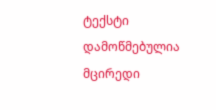ტექსტი დამოწმებულია მცირედი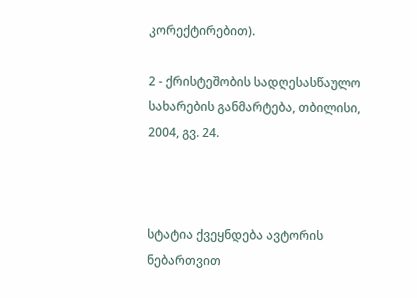კორექტირებით).

2 - ქრისტეშობის სადღესასწაულო სახარების განმარტება, თბილისი, 2004, გვ. 24.



სტატია ქვეყნდება ავტორის ნებართვით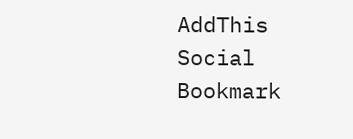AddThis Social Bookmark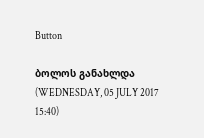Button

ბოლოს განახლდა (WEDNESDAY, 05 JULY 2017 15:40)